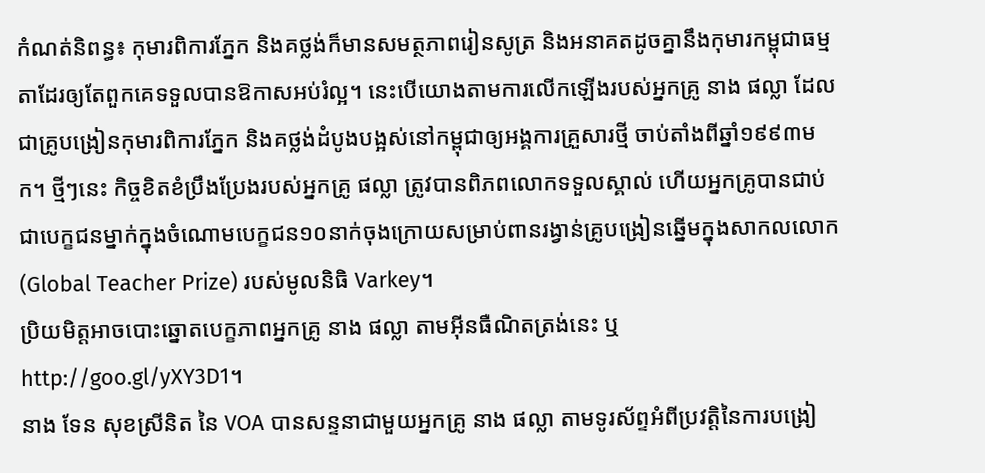កំណត់និពន្ធ៖ កុមារពិការភ្នែក និងគថ្លង់ក៏មានសមត្ថភាពរៀនសូត្រ និងអនាគតដូចគ្នានឹងកុមារកម្ពុជាធម្មតាដែរឲ្យតែពួកគេទទួលបានឱកាសអប់រំល្អ។ នេះបើយោងតាមការលើកឡើងរបស់អ្នកគ្រូ នាង ផល្លា ដែលជាគ្រូបង្រៀនកុមារពិការភ្នែក និងគថ្លង់ដំបូងបង្អស់នៅកម្ពុជាឲ្យអង្គការគ្រួសារថ្មី ចាប់តាំងពីឆ្នាំ១៩៩៣មក។ ថ្មីៗនេះ កិច្ចខិតខំប្រឹងប្រែងរបស់អ្នកគ្រូ ផល្លា ត្រូវបានពិភពលោកទទួលស្គាល់ ហើយអ្នកគ្រូបានជាប់ជាបេក្ខជនម្នាក់ក្នុងចំណោមបេក្ខជន១០នាក់ចុងក្រោយសម្រាប់ពានរង្វាន់គ្រូបង្រៀនឆ្នើមក្នុងសាកលលោក (Global Teacher Prize) របស់មូលនិធិ Varkey។
ប្រិយមិត្តអាចបោះឆ្នោតបេក្ខភាពអ្នកគ្រូ នាង ផល្លា តាមអ៊ីនធឺណិតត្រង់នេះ ឬ http://goo.gl/yXY3D1។
នាង ទែន សុខស្រីនិត នៃ VOA បានសន្ទនាជាមួយអ្នកគ្រូ នាង ផល្លា តាមទូរស័ព្ទអំពីប្រវត្តិនៃការបង្រៀ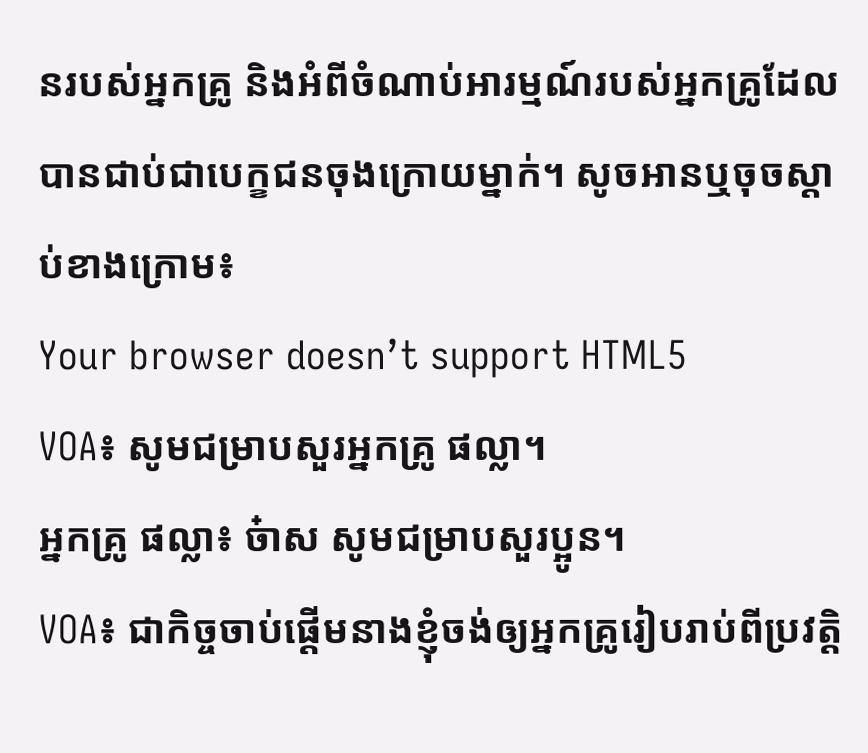នរបស់អ្នកគ្រូ និងអំពីចំណាប់អារម្មណ៍របស់អ្នកគ្រូដែលបានជាប់ជាបេក្ខជនចុងក្រោយម្នាក់។ សូចអានឬចុចស្តាប់ខាងក្រោម៖
Your browser doesn’t support HTML5
VOA៖ សូមជម្រាបសួរអ្នកគ្រូ ផល្លា។
អ្នកគ្រូ ផល្លា៖ ច៎ាស សូមជម្រាបសួរប្អូន។
VOA៖ ជាកិច្ចចាប់ផ្តើមនាងខ្ញុំចង់ឲ្យអ្នកគ្រូរៀបរាប់ពីប្រវត្តិ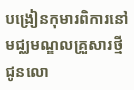បង្រៀនកុមារពិការនៅមជ្ឈមណ្ឌលគ្រួសារថ្មីជូនលោ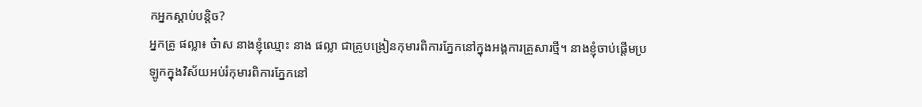កអ្នកស្តាប់បន្តិច?
អ្នកគ្រូ ផល្លា៖ ច៎ាស នាងខ្ញុំឈ្មោះ នាង ផល្លា ជាគ្រូបង្រៀនកុមារពិការភ្នែកនៅក្នុងអង្គការគ្រួសារថ្មី។ នាងខ្ញុំចាប់ផ្តើមប្រឡូកក្នុងវិស័យអប់រំកុមារពិការភ្នែកនៅ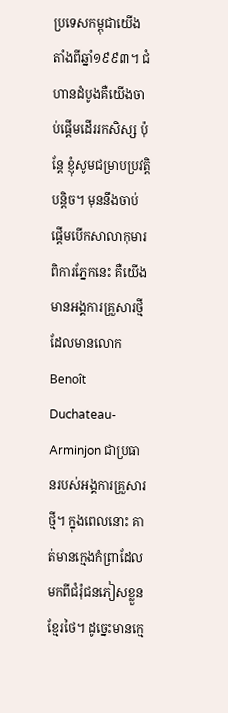ប្រទេសកម្ពុជាយើងតាំងពីឆ្នាំ១៩៩៣។ ជំហានដំបូងគឺយើងចាប់ផ្តើមដើររកសិស្ស ប៉ុន្តែ ខ្ញុំសូមជម្រាបប្រវត្តិបន្តិច។ មុននឹងចាប់ផ្តើមបើកសាលាកុមារពិការភ្នែកនេះ គឺយើងមានអង្គការគ្រួសារថ្មី ដែលមានលោក Benoît Duchateau-Arminjon ជាប្រធានរបស់អង្គការគ្រួសារថ្មី។ ក្នុងពេលនោះ គាត់មានក្មេងកំព្រាដែលមកពីជំរុំជនភៀសខ្លួនខ្មែរថៃ។ ដូច្នេះមានក្មេ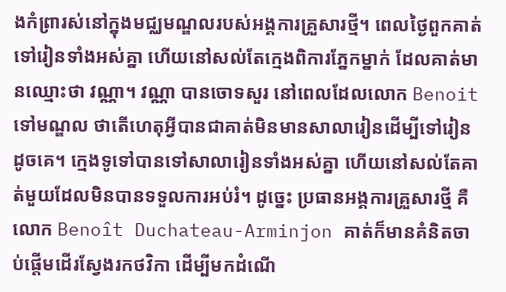ងកំព្រារស់នៅក្នុងមជ្ឈមណ្ឌលរបស់អង្គការគ្រួសារថ្មី។ ពេលថ្ងៃពួកគាត់ទៅរៀនទាំងអស់គ្នា ហើយនៅសល់តែក្មេងពិការភ្នែកម្នាក់ ដែលគាត់មានឈ្មោះថា វណ្ណា។ វណ្ណា បានចោទសួរ នៅពេលដែលលោក Benoit ទៅមណ្ឌល ថាតើហេតុអ្វីបានជាគាត់មិនមានសាលារៀនដើម្បីទៅរៀនដូចគេ។ ក្មេងទូទៅបានទៅសាលារៀនទាំងអស់គ្នា ហើយនៅសល់តែគាត់មួយដែលមិនបានទទួលការអប់រំ។ ដូច្នេះ ប្រធានអង្គការគ្រួសារថ្មី គឺលោក Benoît Duchateau-Arminjon គាត់ក៏មានគំនិតចាប់ផ្តើមដើរស្វែងរកថវិកា ដើម្បីមកដំណើ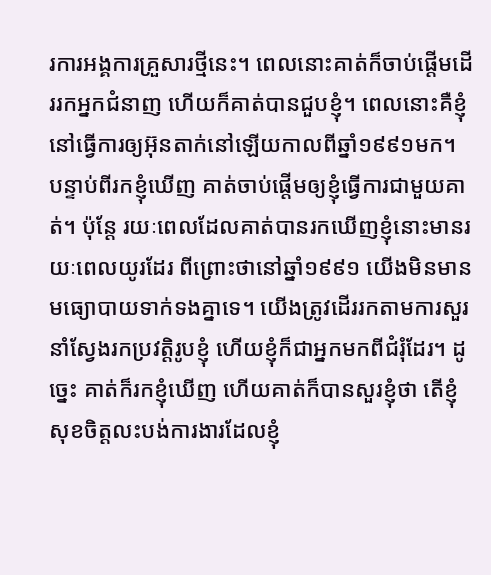រការអង្គការគ្រួសារថ្មីនេះ។ ពេលនោះគាត់ក៏ចាប់ផ្តើមដើររកអ្នកជំនាញ ហើយក៏គាត់បានជួបខ្ញុំ។ ពេលនោះគឺខ្ញុំនៅធ្វើការឲ្យអ៊ុនតាក់នៅឡើយកាលពីឆ្នាំ១៩៩១មក។ បន្ទាប់ពីរកខ្ញុំឃើញ គាត់ចាប់ផ្តើមឲ្យខ្ញុំធ្វើការជាមួយគាត់។ ប៉ុន្តែ រយៈពេលដែលគាត់បានរកឃើញខ្ញុំនោះមានរយៈពេលយូរដែរ ពីព្រោះថានៅឆ្នាំ១៩៩១ យើងមិនមានមធ្យោបាយទាក់ទងគ្នាទេ។ យើងត្រូវដើររកតាមការសួរនាំស្វែងរកប្រវត្តិរូបខ្ញុំ ហើយខ្ញុំក៏ជាអ្នកមកពីជំរុំដែរ។ ដូច្នេះ គាត់ក៏រកខ្ញុំឃើញ ហើយគាត់ក៏បានសួរខ្ញុំថា តើខ្ញុំសុខចិត្តលះបង់ការងារដែលខ្ញុំ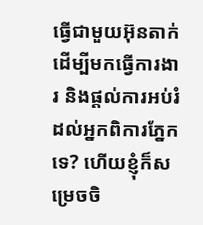ធ្វើជាមួយអ៊ុនតាក់ ដើម្បីមកធ្វើការងារ និងផ្តល់ការអប់រំដល់អ្នកពិការភ្នែកទេ? ហើយខ្ញុំក៏សម្រេចចិ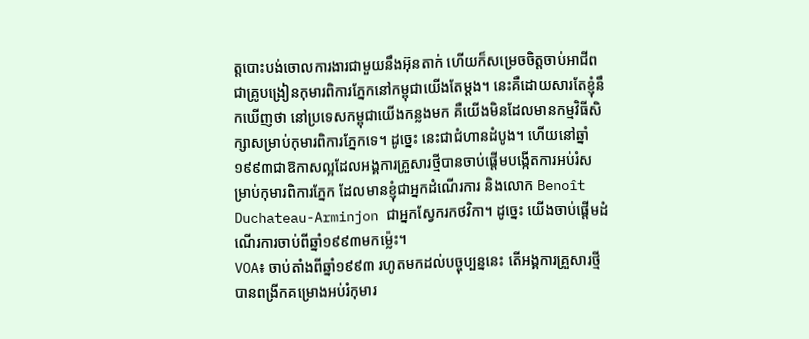ត្តបោះបង់ចោលការងារជាមួយនឹងអ៊ុនតាក់ ហើយក៏សម្រេចចិត្តចាប់អាជីពជាគ្រូបង្រៀនកុមារពិការភ្នែកនៅកម្ពុជាយើងតែម្តង។ នេះគឺដោយសារតែខ្ញុំនឹកឃើញថា នៅប្រទេសកម្ពុជាយើងកន្លងមក គឺយើងមិនដែលមានកម្មវិធីសិក្សាសម្រាប់កុមារពិការភ្នែកទេ។ ដូច្នេះ នេះជាជំហានដំបូង។ ហើយនៅឆ្នាំ១៩៩៣ជាឱកាសល្អដែលអង្គការគ្រួសារថ្មីបានចាប់ផ្តើមបង្កើតការអប់រំសម្រាប់កុមារពិការភ្នែក ដែលមានខ្ញុំជាអ្នកដំណើរការ និងលោក Benoît Duchateau-Arminjon ជាអ្នកស្វែករកថវិកា។ ដូច្នេះ យើងចាប់ផ្តើមដំណើរការចាប់ពីឆ្នាំ១៩៩៣មកម្ល៉េះ។
VOA៖ ចាប់តាំងពីឆ្នាំ១៩៩៣ រហូតមកដល់បច្ចុប្បន្ននេះ តើអង្គការគ្រួសារថ្មីបានពង្រីកគម្រោងអប់រំកុមារ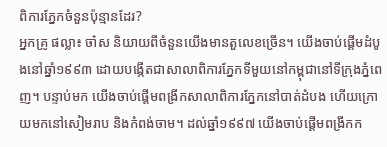ពិការភ្នែកចំនួនប៉ុន្មានដែរ?
អ្នកគ្រូ ផល្លា៖ ចា៎ស និយាយពីចំនួនយើងមានតួលេខច្រើន។ យើងចាប់ផ្តើមដំបូងនៅឆ្នាំ១៩៩៣ ដោយបង្កើតជាសាលាពិការភ្នែកទីមួយនៅកម្ពុជានៅទីក្រុងភ្នំពេញ។ បន្ទាប់មក យើងចាប់ផ្តើមពង្រីកសាលាពិការភ្នែកនៅបាត់ដំបង ហើយក្រោយមកនៅសៀមរាប និងកំពង់ចាម។ ដល់ឆ្នាំ១៩៩៧ យើងចាប់ផ្តើមពង្រីកក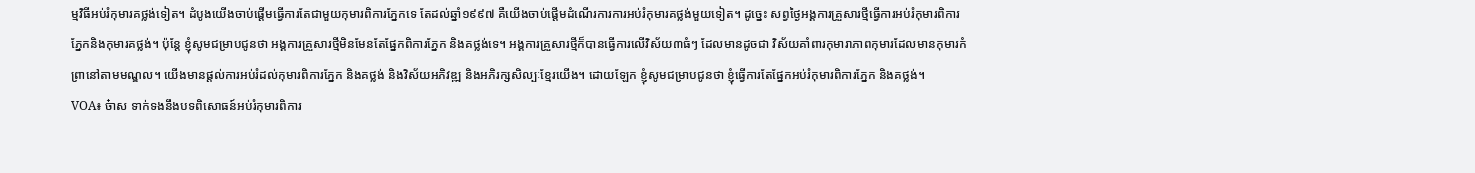ម្មវិធីអប់រំកុមារគថ្លង់ទៀត។ ដំបូងយើងចាប់ផ្តើមធ្វើការតែជាមួយកុមារពិការភ្នែកទេ តែដល់ឆ្នាំ១៩៩៧ គឺយើងចាប់ផ្តើមដំណើរការការអប់រំកុមារគថ្លង់មួយទៀត។ ដូច្នេះ សព្វថ្ងៃអង្គការគ្រួសារថ្មីធ្វើការអប់រំកុមារពិការភ្នែកនិងកុមារគថ្លង់។ ប៉ុន្តែ ខ្ញុំសូមជម្រាបជូនថា អង្គការគ្រួសារថ្មីមិនមែនតែផ្នែកពិការភ្នែក និងគថ្លង់ទេ។ អង្គការគ្រួសារថ្មីក៏បានធ្វើការលើវិស័យ៣ធំៗ ដែលមានដូចជា វិស័យគាំពារកុមារាភាពកុមារដែលមានកុមារកំព្រានៅតាមមណ្ឌល។ យើងមានផ្តល់ការអប់រំដល់កុមារពិការភ្នែក និងគថ្លង់ និងវិស័យអភិវឌ្ឍ និងអភិរក្សសិល្បៈខ្មែរយើង។ ដោយឡែក ខ្ញុំសូមជម្រាបជូនថា ខ្ញុំធ្វើការតែផ្នែកអប់រំកុមារពិការភ្នែក និងគថ្លង់។
VOA៖ ច៎ាស ទាក់ទងនឹងបទពិសោធន៍អប់រំកុមារពិការ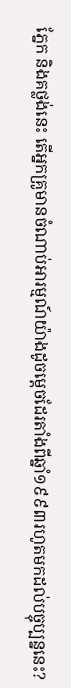ភ្នែក និងគថ្លង់នេះ តើអ្នកគ្រូមានចំណាប់អារម្មណ៍យ៉ាងដូចម្តេចដែរតាំងពីឆ្នាំ១៩៩៣រហូតមកដល់បច្ចុប្បន្ននេះ?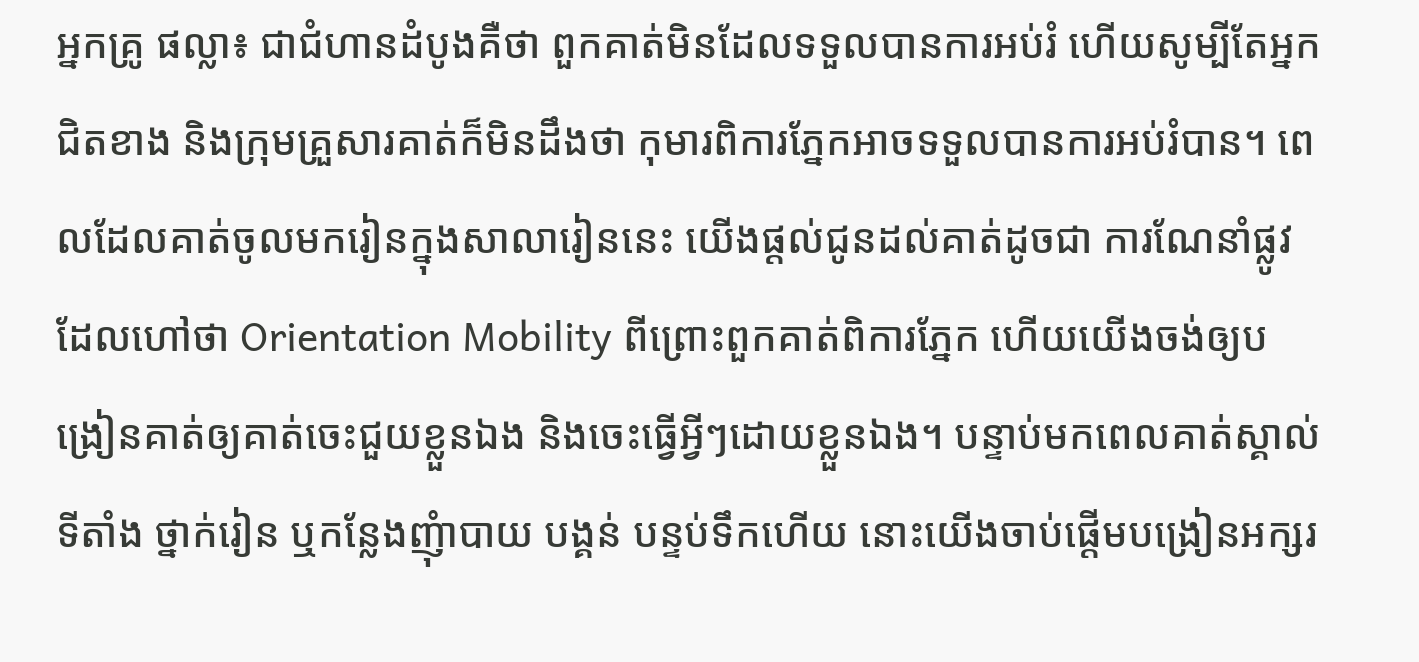អ្នកគ្រូ ផល្លា៖ ជាជំហានដំបូងគឺថា ពួកគាត់មិនដែលទទួលបានការអប់រំ ហើយសូម្បីតែអ្នកជិតខាង និងក្រុមគ្រួសារគាត់ក៏មិនដឹងថា កុមារពិការភ្នែកអាចទទួលបានការអប់រំបាន។ ពេលដែលគាត់ចូលមករៀនក្នុងសាលារៀននេះ យើងផ្តល់ជូនដល់គាត់ដូចជា ការណែនាំផ្លូវដែលហៅថា Orientation Mobility ពីព្រោះពួកគាត់ពិការភ្នែក ហើយយើងចង់ឲ្យបង្រៀនគាត់ឲ្យគាត់ចេះជួយខ្លួនឯង និងចេះធ្វើអ្វីៗដោយខ្លួនឯង។ បន្ទាប់មកពេលគាត់ស្គាល់ទីតាំង ថ្នាក់រៀន ឬកន្លែងញុំាបាយ បង្គន់ បន្ទប់ទឹកហើយ នោះយើងចាប់ផ្តើមបង្រៀនអក្សរ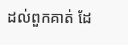ដល់ពួកគាត់ ដែ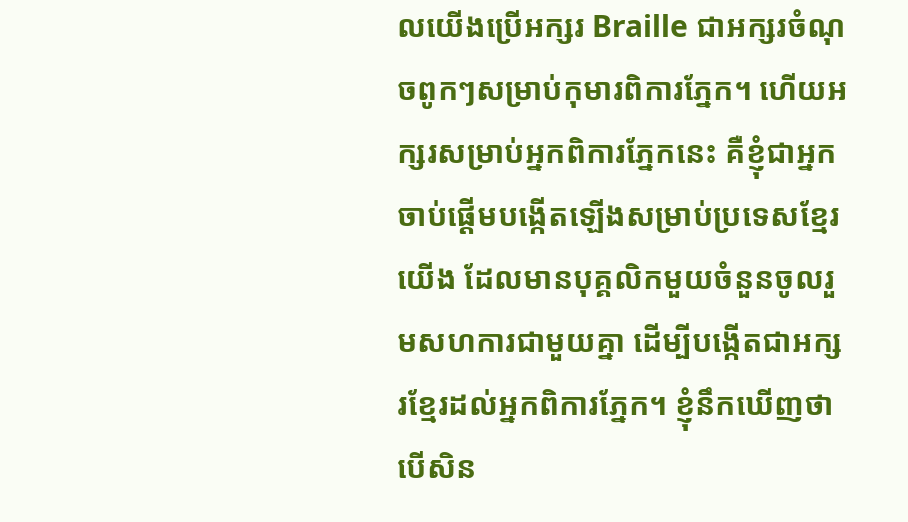លយើងប្រើអក្សរ Braille ជាអក្សរចំណុចពូកៗសម្រាប់កុមារពិការភ្នែក។ ហើយអក្សរសម្រាប់អ្នកពិការភ្នែកនេះ គឺខ្ញុំជាអ្នកចាប់ផ្តើមបង្កើតឡើងសម្រាប់ប្រទេសខ្មែរយើង ដែលមានបុគ្គលិកមួយចំនួនចូលរួមសហការជាមួយគ្នា ដើម្បីបង្កើតជាអក្សរខ្មែរដល់អ្នកពិការភ្នែក។ ខ្ញុំនឹកឃើញថា បើសិន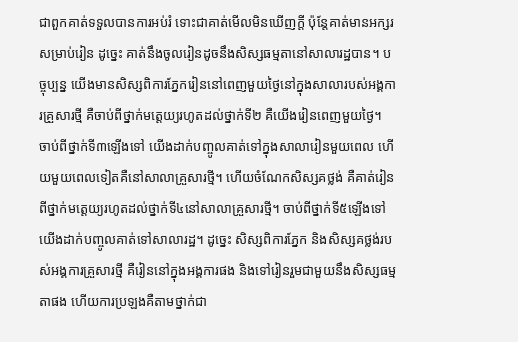ជាពួកគាត់ទទួលបានការអប់រំ ទោះជាគាត់មើលមិនឃើញក្តី ប៉ុន្តែគាត់មានអក្សរសម្រាប់រៀន ដូច្នេះ គាត់នឹងចូលរៀនដូចនឹងសិស្សធម្មតានៅសាលារដ្ឋបាន។ បច្ចុប្បន្ន យើងមានសិស្សពិការភ្នែករៀននៅពេញមួយថ្ងៃនៅក្នុងសាលារបស់អង្គការគ្រួសារថ្មី គឺចាប់ពីថ្នាក់មតេ្តយ្យរហូតដល់ថ្នាក់ទី២ គឺយើងរៀនពេញមួយថ្ងៃ។ ចាប់ពីថ្នាក់ទី៣ឡើងទៅ យើងដាក់បញ្ចូលគាត់ទៅក្នុងសាលារៀនមួយពេល ហើយមួយពេលទៀតគឺនៅសាលាគ្រួសារថ្មី។ ហើយចំណែកសិស្សគថ្លង់ គឺគាត់រៀនពីថ្នាក់មតេ្តយ្យរហូតដល់ថ្នាក់ទី៤នៅសាលាគ្រួសារថ្មី។ ចាប់ពីថ្នាក់ទី៥ឡើងទៅ យើងដាក់បញ្ចូលគាត់ទៅសាលារដ្ឋ។ ដូច្នេះ សិស្សពិការភ្នែក និងសិស្សគថ្លង់របស់អង្គការគ្រួសារថ្មី គឺរៀននៅក្នុងអង្គការផង និងទៅរៀនរួមជាមួយនឹងសិស្សធម្មតាផង ហើយការប្រឡងគឺតាមថ្នាក់ជា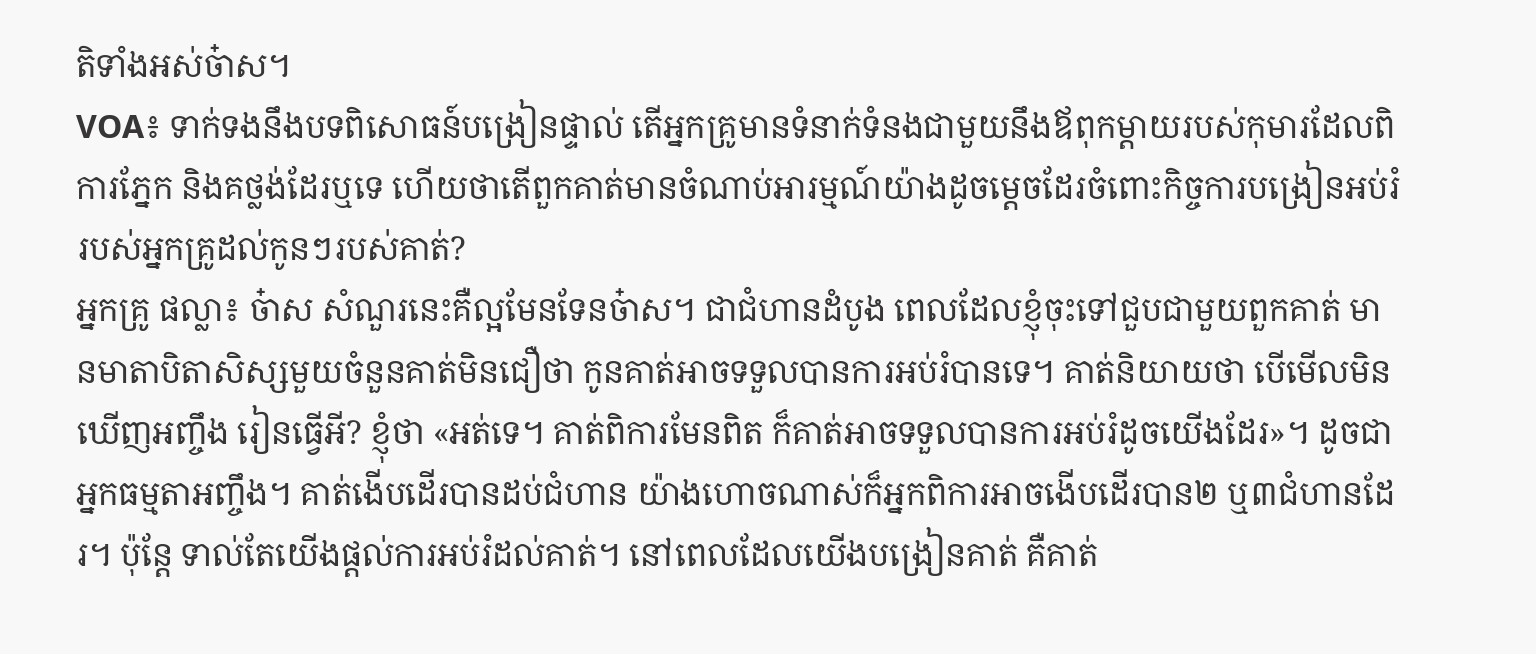តិទាំងអស់ច៎ាស។
VOA៖ ទាក់ទងនឹងបទពិសោធន៍បង្រៀនផ្ទាល់ តើអ្នកគ្រូមានទំនាក់ទំនងជាមួយនឹងឪពុកម្តាយរបស់កុមារដែលពិការភ្នែក និងគថ្លង់ដែរឬទេ ហើយថាតើពួកគាត់មានចំណាប់អារម្មណ៍យ៉ាងដូចម្តេចដែរចំពោះកិច្ចការបង្រៀនអប់រំរបស់អ្នកគ្រូដល់កូនៗរបស់គាត់?
អ្នកគ្រូ ផល្លា៖ ច៎ាស សំណួរនេះគឺល្អមែនទែនច៎ាស។ ជាជំហានដំបូង ពេលដែលខ្ញុំចុះទៅជួបជាមួយពួកគាត់ មានមាតាបិតាសិស្សមួយចំនួនគាត់មិនជឿថា កូនគាត់អាចទទួលបានការអប់រំបានទេ។ គាត់និយាយថា បើមើលមិនឃើញអញ្ចឹង រៀនធ្វើអី? ខ្ញុំថា «អត់ទេ។ គាត់ពិការមែនពិត ក៏គាត់អាចទទួលបានការអប់រំដូចយើងដែរ»។ ដូចជាអ្នកធម្មតាអញ្ចឹង។ គាត់ងើបដើរបានដប់ជំហាន យ៉ាងហោចណាស់ក៏អ្នកពិការអាចងើបដើរបាន២ ឬ៣ជំហានដែរ។ ប៉ុន្តែ ទាល់តែយើងផ្តល់ការអប់រំដល់គាត់។ នៅពេលដែលយើងបង្រៀនគាត់ គឺគាត់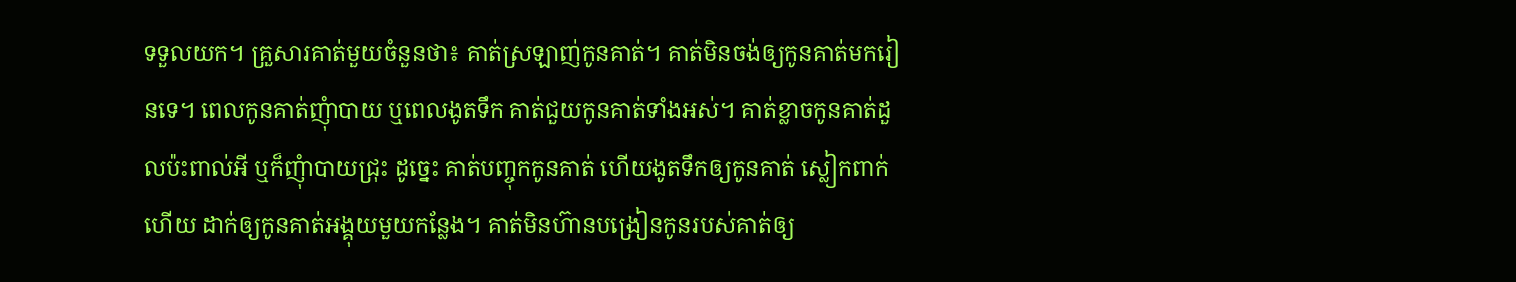ទទួលយក។ គួ្រសារគាត់មួយចំនួនថា៖ គាត់ស្រឡាញ់កូនគាត់។ គាត់មិនចង់ឲ្យកូនគាត់មករៀនទេ។ ពេលកូនគាត់ញុំាបាយ ឬពេលងូតទឹក គាត់ជួយកូនគាត់ទាំងអស់។ គាត់ខ្លាចកូនគាត់ដួលប៉ះពាល់អី ឬក៏ញុំាបាយជ្រុះ ដូច្នេះ គាត់បញ្ចុកកូនគាត់ ហើយងូតទឹកឲ្យកូនគាត់ ស្លៀកពាក់ហើយ ដាក់ឲ្យកូនគាត់អង្គុយមួយកន្លែង។ គាត់មិនហ៊ានបង្រៀនកូនរបស់គាត់ឲ្យ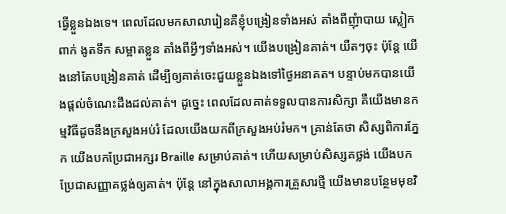ធ្វើខ្លួនឯងទេ។ ពេលដែលមកសាលារៀនគឺខ្ញុំបង្រៀនទាំងអស់ តាំងពីញុំាបាយ ស្លៀកពាក់ ងូតទឹក សម្អាតខ្លួន តាំងពីអ្វីៗទាំងអស់។ យើងបង្រៀនគាត់។ យឺតៗចុះ ប៉ុន្តែ យើងនៅតែបង្រៀនគាត់ ដើម្បីឲ្យគាត់ចេះជួយខ្លួនឯងទៅថ្ងៃអនាគត។ បន្ទាប់មកបានយើងផ្តល់ចំណេះដឹងដល់គាត់។ ដូច្នេះ ពេលដែលគាត់ទទួលបានការសិក្សា គឺយើងមានកម្មវិធីដូចនឹងក្រសួងអប់រំ ដែលយើងយកពីក្រសួងអប់រំមក។ គ្រាន់តែថា សិស្សពិការភ្នែក យើងបកប្រែជាអក្សរ Braille សម្រាប់គាត់។ ហើយសម្រាប់សិស្សគថ្លង់ យើងបកប្រែជាសញ្ញាគថ្លង់ឲ្យគាត់។ ប៉ុន្តែ នៅក្នុងសាលាអង្គការគ្រួសារថ្មី យើងមានបន្ថែមមុខវិ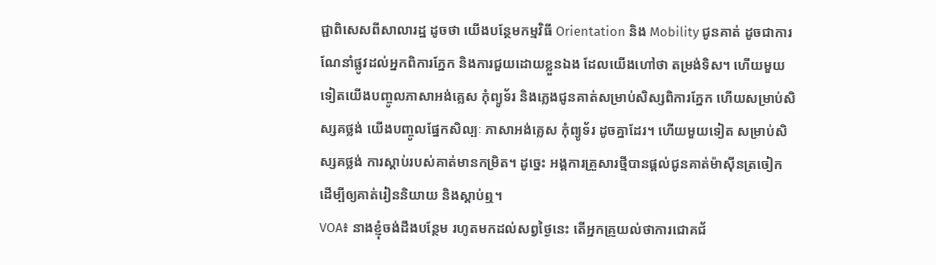ជ្ជាពិសេសពីសាលារដ្ឋ ដូចថា យើងបន្ថែមកម្មវិធី Orientation និង Mobility ជូនគាត់ ដូចជាការណែនាំផ្លូវដល់អ្នកពិការភ្នែក និងការជួយដោយខ្លួនឯង ដែលយើងហៅថា តម្រង់ទិស។ ហើយមួយទៀតយើងបញ្ចូលភាសាអង់គ្លេស កុំព្យូទ័រ និងភ្លេងជូនគាត់សម្រាប់សិស្សពិការភ្នែក ហើយសម្រាប់សិស្សគថ្លង់ យើងបញ្ចូលផ្នែកសិល្បៈ ភាសាអង់គ្លេស កុំព្យូទ័រ ដូចគ្នាដែរ។ ហើយមួយទៀត សម្រាប់សិស្សគថ្លង់ ការស្តាប់របស់គាត់មានកម្រិត។ ដូច្នេះ អង្គការគ្រួសារថ្មីបានផ្តល់ជូនគាត់ម៉ាស៊ីនត្រចៀក ដើម្បីឲ្យគាត់រៀននិយាយ និងស្តាប់ឮ។
VOA៖ នាងខ្ញុំចង់ដឹងបន្ថែម រហូតមកដល់សព្វថ្ងៃនេះ តើអ្នកគ្រូយល់ថាការជោគជ័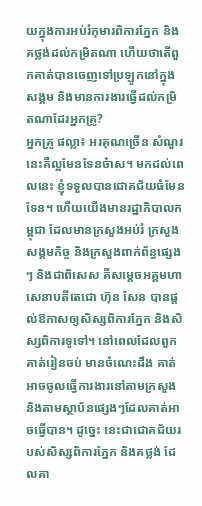យក្នុងការអប់រំកុមារពិការភ្នែក និងគថ្លង់ដល់កម្រិតណា ហើយថាតើពួកគាត់បានចេញទៅប្រឡូកនៅក្នុងសង្គម និងមានការងារធ្វើដល់កម្រិតណាដែរអ្នកគ្រូ?
អ្នកគ្រូ ផល្លា៖ អរគុណច្រើន សំណួរនេះគឺល្អមែនទែនច៎ាស។ មកដល់ពេលនេះ ខ្ញុំទទួលបានជោគជ័យធំមែនទែន។ ហើយយើងមានរដ្ឋាភិបាលកម្ពុជា ដែលមានក្រសួងអប់រំ ក្រសួងសង្គមកិច្ច និងក្រសួងពាក់ព័ន្ធផ្សេងៗ និងជាពិសេស គឺសម្តេចអគ្គមហាសេនាបតីតេជោ ហ៊ុន សែន បានផ្តល់ឱកាសឲ្យសិស្សពិការភ្នែក និងសិស្សពិការទូទៅ។ នៅពេលដែលពួកគាត់រៀនចប់ មានចំណេះដឹង គាត់អាចចូលធ្វើការងារនៅតាមក្រសួង និងតាមស្ថាប័នផ្សេងៗដែលគាត់អាចធ្វើបាន។ ដូច្នេះ នេះជាជោគជ័យរបស់សិស្សពិការភ្នែក និងគថ្លង់ ដែលគា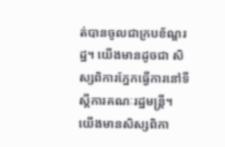ត់បានចូលជាក្របខ័ណ្ឌរដ្ឋ។ យើងមានដូចជា សិស្សពិការភ្នែកធ្វើការនៅទីស្តីការគណៈរដ្ឋមន្ត្រី។ យើងមានសិស្សពិកា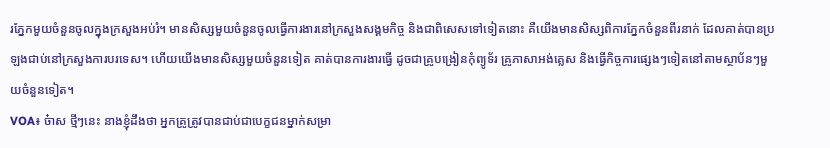រភ្នែកមួយចំនួនចូលក្នុងក្រសួងអប់រំ។ មានសិស្សមួយចំនួនចូលធ្វើការងារនៅក្រសួងសង្គមកិច្ច និងជាពិសេសទៅទៀតនោះ គឺយើងមានសិស្សពិការភ្នែកចំនួនពីរនាក់ ដែលគាត់បានប្រឡងជាប់នៅក្រសួងការបរទេស។ ហើយយើងមានសិស្សមួយចំនួនទៀត គាត់បានការងារធ្វើ ដូចជាគ្រូបង្រៀនកុំព្យូទ័រ គ្រូភាសាអង់គ្លេស និងធ្វើកិច្ចការផ្សេងៗទៀតនៅតាមស្ថាប័នៗមួយចំនួនទៀត។
VOA៖ ច៎ាស ថ្មីៗនេះ នាងខ្ញុំដឹងថា អ្នកគ្រូត្រូវបានជាប់ជាបេក្ខជនម្នាក់សម្រា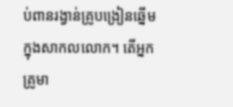ប់ពានរង្វាន់គ្រូបង្រៀនឆ្នើមក្នុងសាកលលោក។ តើអ្នកគ្រូមា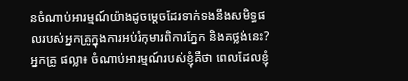នចំណាប់អារម្មណ៍យ៉ាងដូចម្តេចដែរទាក់ទងនឹងសមិទ្ធផលរបស់អ្នកគ្រូក្នុងការអប់រំកុមារពិការភ្នែក និងគថ្លង់នេះ?
អ្នកគ្រូ ផល្លា៖ ចំណាប់អារម្មណ៍របស់ខ្ញុំគឺថា ពេលដែលខ្ញុំ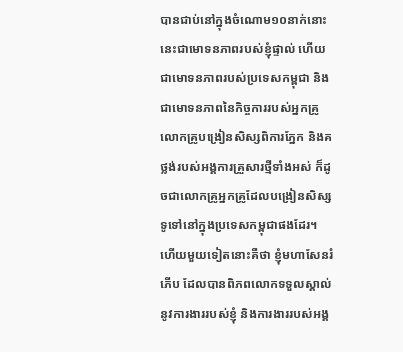បានជាប់នៅក្នុងចំណោម១០នាក់នោះ នេះជាមោទនភាពរបស់ខ្ញុំផ្ទាល់ ហើយជាមោទនភាពរបស់ប្រទេសកម្ពុជា និងជាមោទនភាពនៃកិច្ចការរបស់អ្នកគ្រូលោកគ្រូបង្រៀនសិស្សពិការភ្នែក និងគថ្លង់របស់អង្គការគ្រួសារថ្មីទាំងអស់ ក៏ដូចជាលោកគ្រូអ្នកគ្រូដែលបង្រៀនសិស្សទូទៅនៅក្នុងប្រទេសកម្ពុជាផងដែរ។ ហើយមួយទៀតនោះគឺថា ខ្ញុំមហាសែនរំភើប ដែលបានពិភពលោកទទួលស្គាល់នូវការងាររបស់ខ្ញុំ និងការងាររបស់អង្គ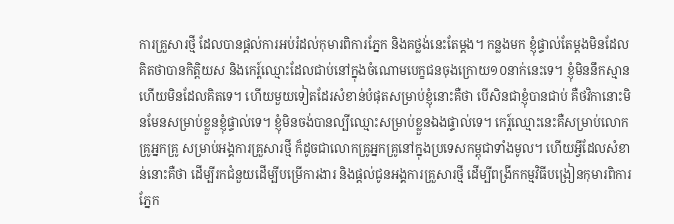ការគ្រួសារថ្មី ដែលបានផ្តល់ការអប់រំដល់កុមារពិការភ្នែក និងគថ្លង់នេះតែម្តង។ កន្លងមក ខ្ញុំផ្ទាល់តែម្តងមិនដែលគិតថាបានកិត្តិយស និងកេរ្ត៍ឈ្មោះដែលជាប់នៅក្នុងចំណោមបេក្ខជនចុងក្រោយ១០នាក់នេះទេ។ ខ្ញុំមិននឹកស្មាន ហើយមិនដែលគិតទេ។ ហើយមួយទៀតដែរសំខាន់បំផុតសម្រាប់ខ្ញុំនោះគឺថា បើសិនជាខ្ញុំបានជាប់ គឺថវិកានោះមិនមែនសម្រាប់ខ្លួនខ្ញុំផ្ទាល់ទេ។ ខ្ញុំមិនចង់បានល្បីឈ្មោះសម្រាប់ខ្លួនឯងផ្ទាល់ទេ។ កេរ្ត៍ឈ្មោះនេះគឺសម្រាប់លោកគ្រូអ្នកគ្រូ សម្រាប់អង្គការគ្រួសារថ្មី ក៏ដូចជាលោកគ្រូអ្នកគ្រូនៅក្នុងប្រទេសកម្ពុជាទាំងមូល។ ហើយអ្វីដែលសំខាន់នោះគឺថា ដើម្បីរកជំនួយដើម្បីបម្រើការងារ និងផ្តល់ជូនអង្គការគ្រួសារថ្មី ដើម្បីពង្រីកកម្មវិធីបង្រៀនកុមារពិការភ្នែក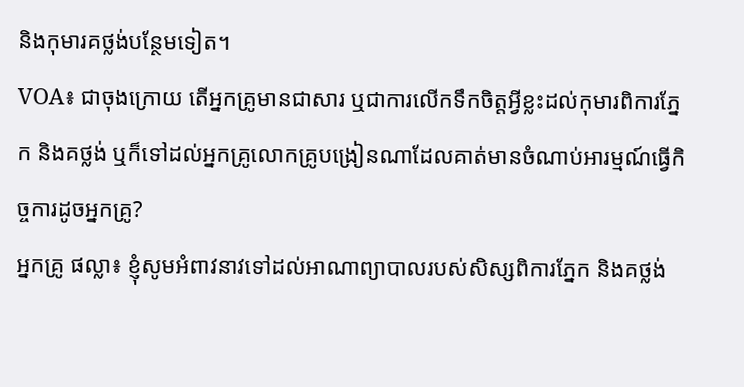និងកុមារគថ្លង់បន្ថែមទៀត។
VOA៖ ជាចុងក្រោយ តើអ្នកគ្រូមានជាសារ ឬជាការលើកទឹកចិត្តអ្វីខ្លះដល់កុមារពិការភ្នែក និងគថ្លង់ ឬក៏ទៅដល់អ្នកគ្រូលោកគ្រូបង្រៀនណាដែលគាត់មានចំណាប់អារម្មណ៍ធ្វើកិច្ចការដូចអ្នកគ្រូ?
អ្នកគ្រូ ផល្លា៖ ខ្ញុំសូមអំពាវនាវទៅដល់អាណាព្យាបាលរបស់សិស្សពិការភ្នែក និងគថ្លង់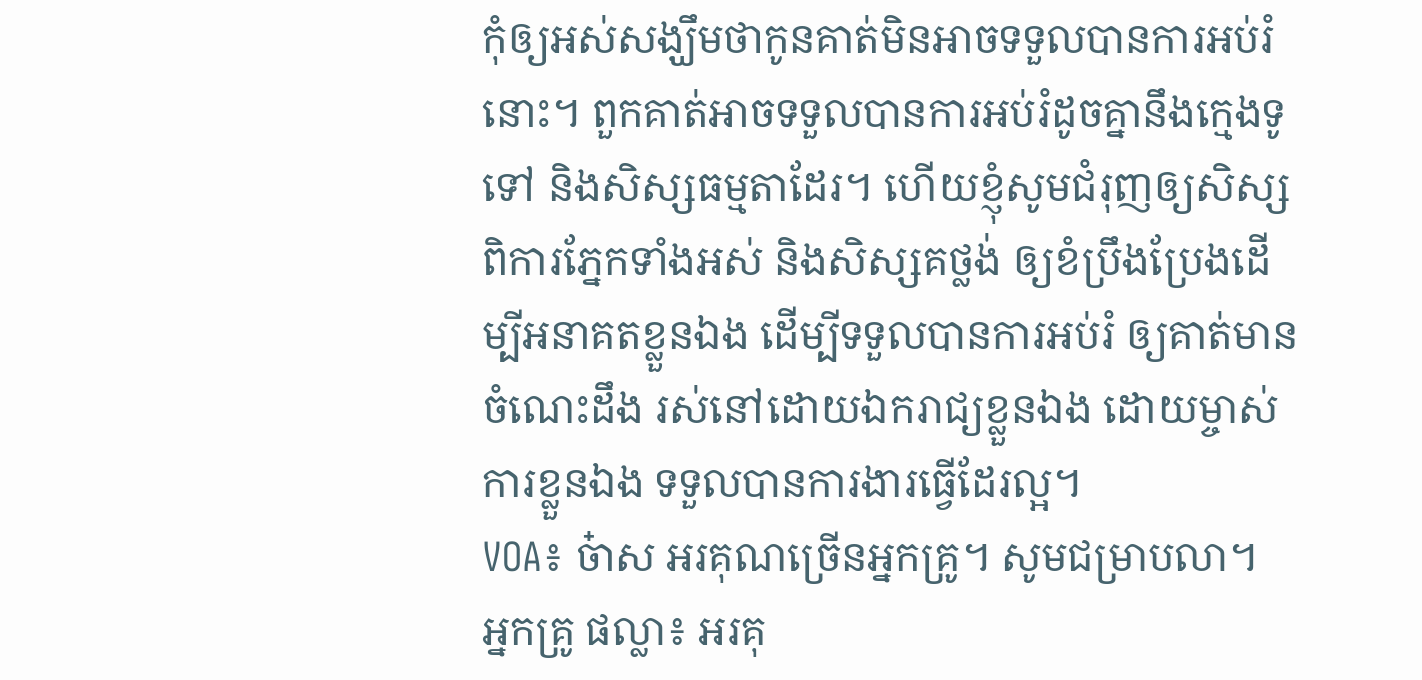កុំឲ្យអស់សង្ឃឹមថាកូនគាត់មិនអាចទទួលបានការអប់រំនោះ។ ពួកគាត់អាចទទួលបានការអប់រំដូចគ្នានឹងក្មេងទូទៅ និងសិស្សធម្មតាដែរ។ ហើយខ្ញុំសូមជំរុញឲ្យសិស្សពិការភ្នែកទាំងអស់ និងសិស្សគថ្លង់ ឲ្យខំប្រឹងប្រែងដើម្បីអនាគតខ្លួនឯង ដើម្បីទទួលបានការអប់រំ ឲ្យគាត់មានចំណេះដឹង រស់នៅដោយឯករាជ្យខ្លួនឯង ដោយម្ចាស់ការខ្លួនឯង ទទួលបានការងារធ្វើដែរល្អ។
VOA៖ ច៎ាស អរគុណច្រើនអ្នកគ្រូ។ សូមជម្រាបលា។
អ្នកគ្រូ ផល្លា៖ អរគុ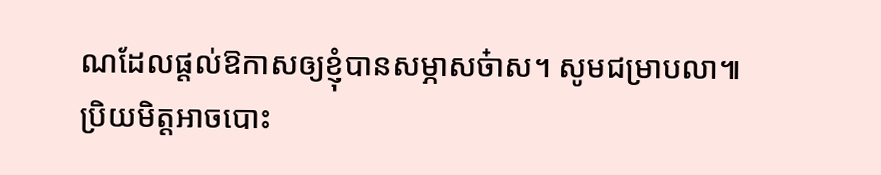ណដែលផ្តល់ឱកាសឲ្យខ្ញុំបានសម្ភាសច៎ាស។ សូមជម្រាបលា៕
ប្រិយមិត្តអាចបោះ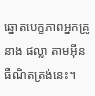ឆ្នោតបេក្ខភាពអ្នកគ្រូ នាង ផល្លា តាមអ៊ីនធឺណិតត្រង់នេះ។